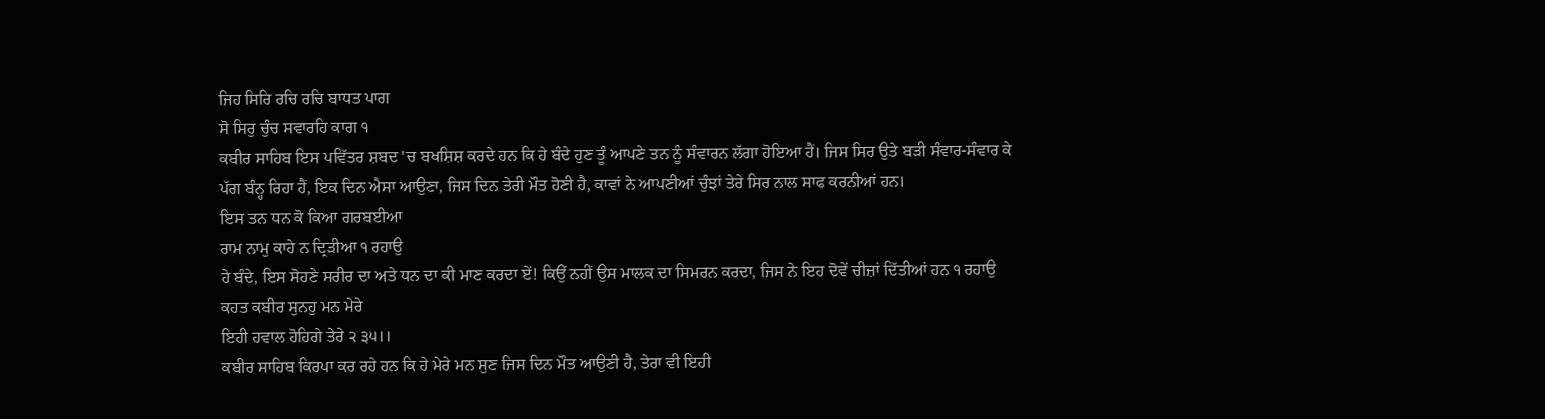ਜਿਹ ਸਿਰਿ ਰਚਿ ਰਚਿ ਬਾਧਤ ਪਾਗ
ਸੋ ਸਿਰੁ ਚੁੰਚ ਸਵਾਰਹਿ ਕਾਗ ੧
ਕਬੀਰ ਸਾਹਿਬ ਇਸ ਪਵਿੱਤਰ ਸ਼ਬਦ 'ਚ ਬਖਸ਼ਿਸ਼ ਕਰਦੇ ਹਨ ਕਿ ਹੇ ਬੰਦੇ ਹੁਣ ਤੂੰ ਆਪਣੇ ਤਨ ਨੂੰ ਸੰਵਾਰਨ ਲੱਗਾ ਹੋਇਆ ਹੈਂ। ਜਿਸ ਸਿਰ ਉਤੇ ਬੜੀ ਸੰਵਾਰ-ਸੰਵਾਰ ਕੇ ਪੱਗ ਬੰਨ੍ਹ ਰਿਹਾ ਹੈਂ, ਇਕ ਦਿਨ ਐਸਾ ਆਉਣਾ, ਜਿਸ ਦਿਨ ਤੇਰੀ ਮੌਤ ਹੋਣੀ ਹੈ, ਕਾਵਾਂ ਨੇ ਆਪਣੀਆਂ ਚੁੰਝਾਂ ਤੇਰੇ ਸਿਰ ਨਾਲ ਸਾਫ ਕਰਨੀਆਂ ਹਨ।
ਇਸ ਤਨ ਧਨ ਕੋ ਕਿਆ ਗਰਬਈਆ
ਰਾਮ ਨਾਮੁ ਕਾਹੇ ਨ ਦ੍ਰਿੜੀਆ ੧ ਰਹਾਉ
ਹੇ ਬੰਦੇ, ਇਸ ਸੋਹਣੇ ਸਰੀਰ ਦਾ ਅਤੇ ਧਨ ਦਾ ਕੀ ਮਾਣ ਕਰਦਾ ਏਂ! ਕਿਉਂ ਨਹੀਂ ਉਸ ਮਾਲਕ ਦਾ ਸਿਮਰਨ ਕਰਦਾ, ਜਿਸ ਨੇ ਇਹ ਦੋਵੇਂ ਚੀਜ਼ਾਂ ਦਿੱਤੀਆਂ ਹਨ ੧ ਰਹਾਉ
ਕਹਤ ਕਬੀਰ ਸੁਨਹੁ ਮਨ ਮੇਰੇ
ਇਹੀ ਹਵਾਲ ਹੋਹਿਗੇ ਤੇਰੇ ੨ ੩੫।।
ਕਬੀਰ ਸਾਹਿਬ ਕਿਰਪਾ ਕਰ ਰਹੇ ਹਨ ਕਿ ਹੇ ਮੇਰੇ ਮਨ ਸੁਣ ਜਿਸ ਦਿਨ ਮੌਤ ਆਉਣੀ ਹੈ, ਤੇਰਾ ਵੀ ਇਹੀ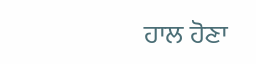ਹਾਲ ਹੋਣਾ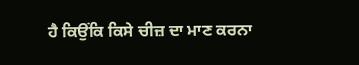ਹੈ ਕਿਉਂਕਿ ਕਿਸੇ ਚੀਜ਼ ਦਾ ਮਾਣ ਕਰਨਾ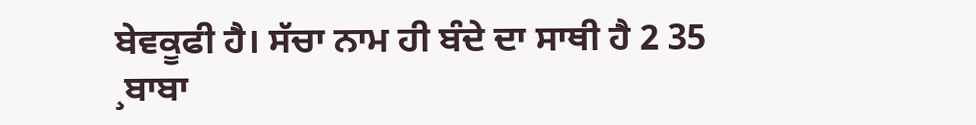ਬੇਵਕੂਫੀ ਹੈ। ਸੱਚਾ ਨਾਮ ਹੀ ਬੰਦੇ ਦਾ ਸਾਥੀ ਹੈ 2 35
¸ਬਾਬਾ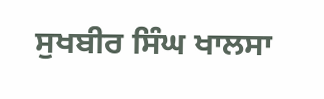ਸੁਖਬੀਰ ਸਿੰਘ ਖਾਲਸਾ